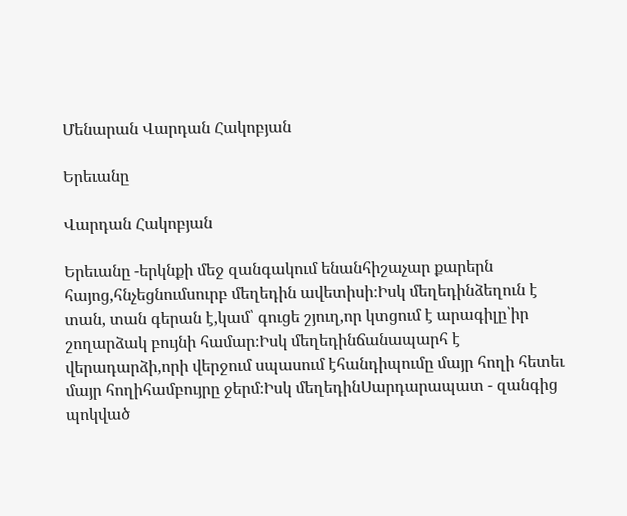Մենարան Վարդան Հակոբյան

Երեւանը

Վարդան Հակոբյան

Երեւանը -երկնքի մեջ զանգակում ենանհիշաչար քարերն հայոց,հնչեցնումսուրբ մեղեդին ավետիսի։Իսկ մեղեդինձեղուն է տան, տան գերան է,կամ՝ գուցե շյուղ,որ կտցում է արագիլը՝իր շողարձակ բույնի համար։Իսկ մեղեդինճանապարհ է վերադարձի,որի վերջում սպասում էհանդիպումը մայր հողի հետեւ մայր հողիհամբույրը ջերմ։Իսկ մեղեդինՍարդարապատ - զանգից պոկված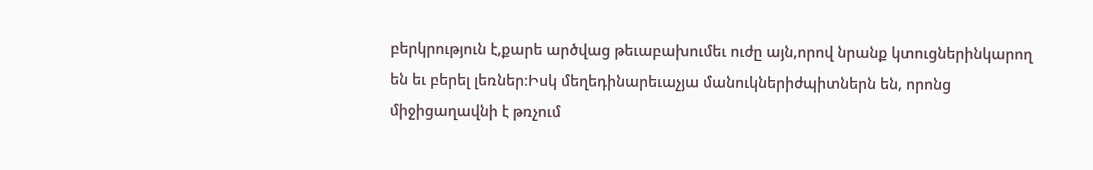բերկրություն է,քարե արծվաց թեւաբախումեւ ուժը այն,որով նրանք կտուցներինկարող են եւ բերել լեռներ։Իսկ մեղեդինարեւաչյա մանուկներիժպիտներն են, որոնց միջիցաղավնի է թռչում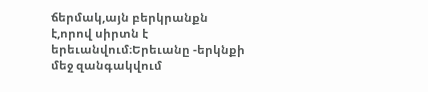ճերմակ,այն բերկրանքն է,որով սիրտն է երեւանվում։Երեւանը -երկնքի մեջ զանգակվում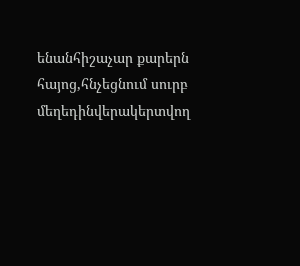ենանհիշաչար քարերն հայոց,հնչեցնում սուրբ մեղեդինվերակերտվող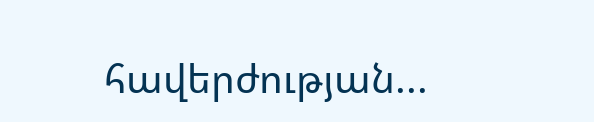հավերժության...